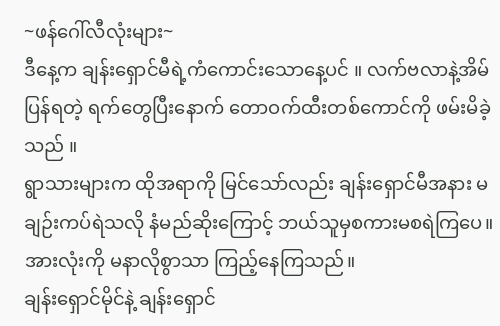~ဖန်ဂေါ်လီလုံးများ~
ဒီနေ့က ချန်းရှောင်မီရဲ့ကံကောင်းသောနေ့ပင် ။ လက်ဗလာနဲ့အိမ်ပြန်ရတဲ့ ရက်တွေပြီးနောက် တောဝက်ထီးတစ်ကောင်ကို ဖမ်းမိခဲ့သည် ။
ရွာသားများက ထိုအရာကို မြင်သော်လည်း ချန်းရှောင်မီအနား မချဉ်းကပ်ရဲသလို နံမည်ဆိုးကြောင့် ဘယ်သူမှစကားမစရဲကြပေ။ အားလုံးကို မနာလိုစွာသာ ကြည့်နေကြသည်။
ချန်းရှောင်မိုင်နဲ့ ချန်းရှောင်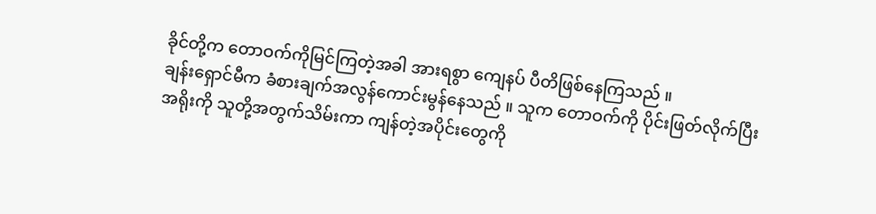ခိုင်တို့က တောဝက်ကိုမြင်ကြတဲ့အခါ အားရစွာ ကျေနပ် ပီတိဖြစ်နေကြသည် ။
ချန်းရှောင်မီက ခံစားချက်အလွန်ကောင်းမွန်နေသည် ။ သူက တောဝက်ကို ပိုင်းဖြတ်လိုက်ပြီး အရိုးကို သူတို့အတွက်သိမ်းကာ ကျန်တဲ့အပိုင်းတွေကို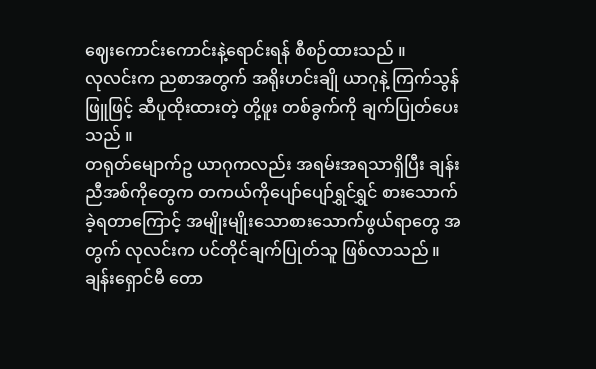ဈေးကောင်းကောင်းနဲ့ရောင်းရန် စီစဉ်ထားသည် ။
လုလင်းက ညစာအတွက် အရိုးဟင်းချို ယာဂုနဲ့ ကြက်သွန်ဖြူဖြင့် ဆီပူထိုးထားတဲ့ တို့ဖူး တစ်ခွက်ကို ချက်ပြုတ်ပေးသည် ။
တရုတ်မျောက်ဥ ယာဂုကလည်း အရမ်းအရသာရှိပြီး ချန်းညီအစ်ကိုတွေက တကယ်ကိုပျော်ပျော်ရွှင်ရွှင် စားသောက်ခဲ့ရတာကြောင့် အမျိုးမျိုးသောစားသောက်ဖွယ်ရာတွေ အတွက် လုလင်းက ပင်တိုင်ချက်ပြုတ်သူ ဖြစ်လာသည် ။
ချန်းရှောင်မီ တော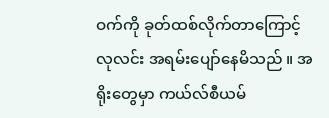ဝက်ကို ခုတ်ထစ်လိုက်တာကြောင့် လုလင်း အရမ်းပျော်နေမိသည် ။ အရိုးတွေမှာ ကယ်လ်စီယမ်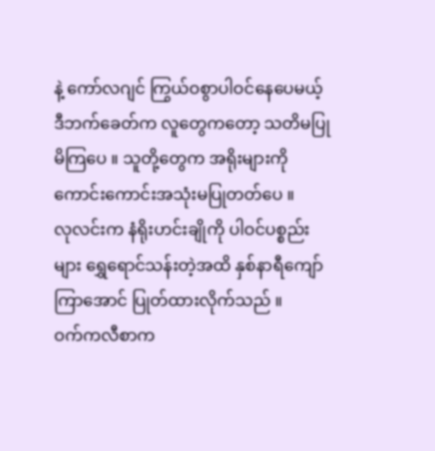နဲ့ ကော်လဂျင် ကြွယ်ဝစွာပါဝင်နေပေမယ့် ဒီဘက်ခေတ်က လူတွေကတော့ သတိမပြုမိကြပေ ။ သူတို့တွေက အရိုးများကို ကောင်းကောင်းအသုံးမပြုတတ်ပေ ။
လုလင်းက နံရိုးဟင်းချိုကို ပါဝင်ပစ္စည်းများ ရွှေရောင်သန်းတဲ့အထိ နှစ်နာရီကျော်ကြာအောင် ပြုတ်ထားလိုက်သည် ။
ဝက်ကလီစာက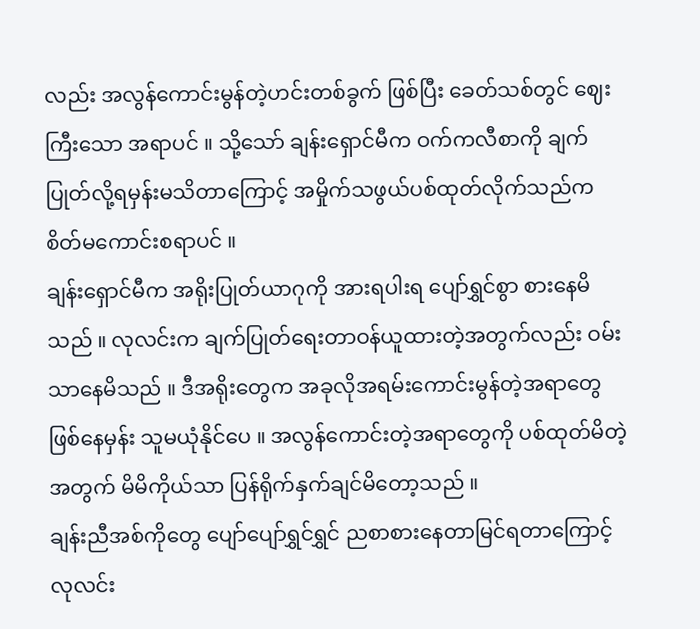လည်း အလွန်ကောင်းမွန်တဲ့ဟင်းတစ်ခွက် ဖြစ်ပြီး ခေတ်သစ်တွင် ဈေးကြီးသော အရာပင် ။ သို့သော် ချန်းရှောင်မီက ဝက်ကလီစာကို ချက်ပြုတ်လို့ရမှန်းမသိတာကြောင့် အမှိုက်သဖွယ်ပစ်ထုတ်လိုက်သည်က စိတ်မကောင်းစရာပင် ။
ချန်းရှောင်မီက အရိုးပြုတ်ယာဂုကို အားရပါးရ ပျော်ရွှင်စွာ စားနေမိသည် ။ လုလင်းက ချက်ပြုတ်ရေးတာဝန်ယူထားတဲ့အတွက်လည်း ဝမ်းသာနေမိသည် ။ ဒီအရိုးတွေက အခုလိုအရမ်းကောင်းမွန်တဲ့အရာတွေဖြစ်နေမှန်း သူမယုံနိုင်ပေ ။ အလွန်ကောင်းတဲ့အရာတွေကို ပစ်ထုတ်မိတဲ့အတွက် မိမိကိုယ်သာ ပြန်ရိုက်နှက်ချင်မိတော့သည် ။
ချန်းညီအစ်ကိုတွေ ပျော်ပျော်ရွှင်ရွှင် ညစာစားနေတာမြင်ရတာကြောင့် လုလင်း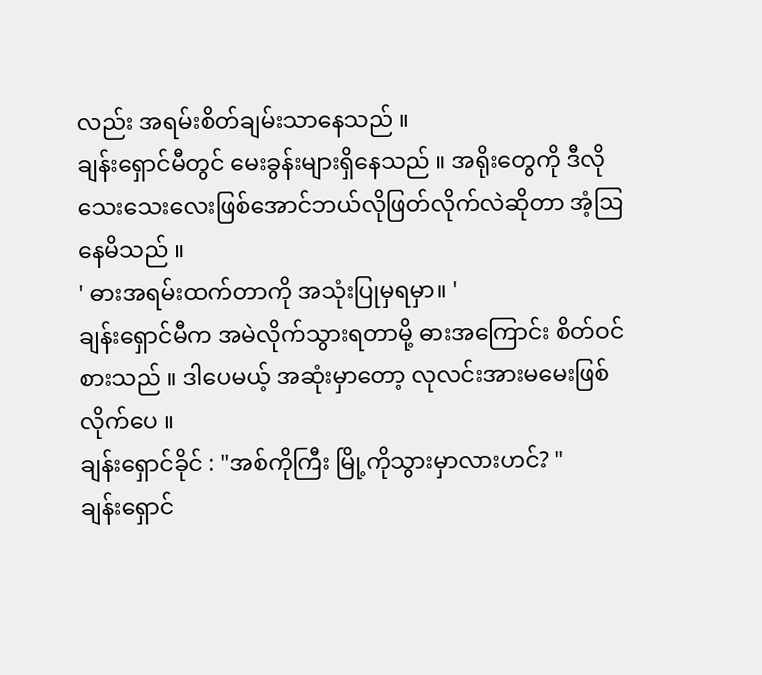လည်း အရမ်းစိတ်ချမ်းသာနေသည် ။
ချန်းရှောင်မီတွင် မေးခွန်းများရှိနေသည် ။ အရိုးတွေကို ဒီလိုသေးသေးလေးဖြစ်အောင်ဘယ်လိုဖြတ်လိုက်လဲဆိုတာ အံ့ဩနေမိသည် ။
' ဓားအရမ်းထက်တာကို အသုံးပြုမှရမှာ။ '
ချန်းရှောင်မီက အမဲလိုက်သွားရတာမို့ ဓားအကြောင်း စိတ်ဝင်စားသည် ။ ဒါပေမယ့် အဆုံးမှာတော့ လုလင်းအားမမေးဖြစ်လိုက်ပေ ။
ချန်းရှောင်ခိုင် : "အစ်ကိုကြီး မြို့ကိုသွားမှာလားဟင်? "
ချန်းရှောင်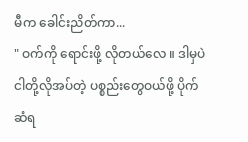မီက ခေါင်းညိတ်ကာ...
" ဝက်ကို ရောင်းဖို့ လိုတယ်လေ ။ ဒါမှပဲ ငါတို့လိုအပ်တဲ့ ပစ္စည်းတွေဝယ်ဖို့ ပိုက်ဆံရ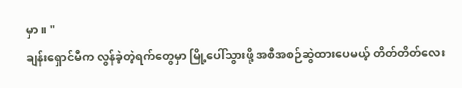မှာ။ "
ချန်းရှောင်မီက လွန်ခဲ့တဲ့ရက်တွေမှာ မြို့ပေါ်သွားဖို့ အစီအစဉ်ဆွဲထားပေမယ့် တိတ်တိတ်လေး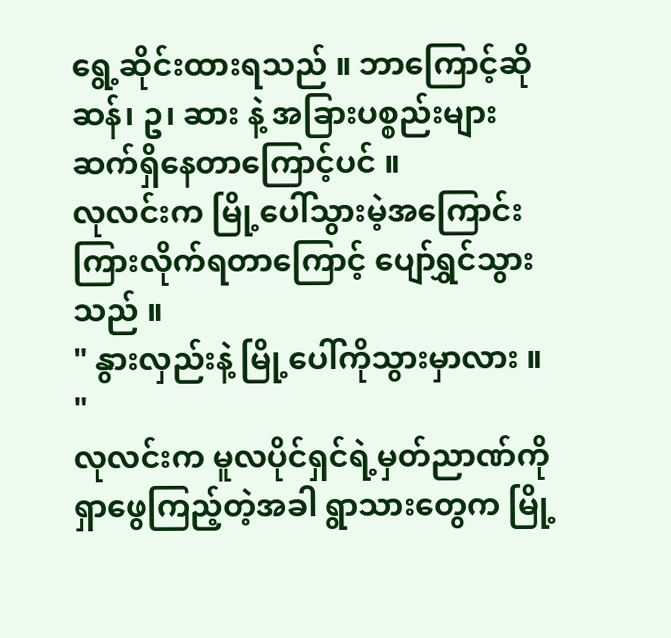ရွေ့ဆိုင်းထားရသည် ။ ဘာကြောင့်ဆို ဆန်၊ ဥ၊ ဆား နဲ့ အခြားပစ္စည်းများ ဆက်ရှိနေတာကြောင့်ပင် ။
လုလင်းက မြို့ပေါ်သွားမဲ့အကြောင်းကြားလိုက်ရတာကြောင့် ပျော်ရွှင်သွားသည် ။
" နွားလှည်းနဲ့ မြို့ပေါ်ကိုသွားမှာလား ။ "
လုလင်းက မူလပိုင်ရှင်ရဲ့မှတ်ညာဏ်ကို ရှာဖွေကြည့်တဲ့အခါ ရွာသားတွေက မြို့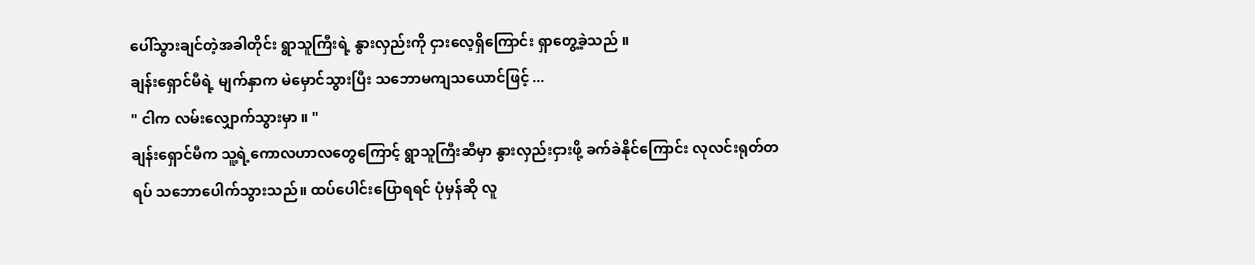ပေါ်သွားချင်တဲ့အခါတိုင်း ရွာသူကြီးရဲ့ နွားလှည်းကို ငှားလေ့ရှိကြောင်း ရှာတွေ့ခဲ့သည် ။
ချန်းရှောင်မီရဲ့ မျက်နှာက မဲမှောင်သွားပြီး သဘောမကျသယောင်ဖြင့် ...
" ငါက လမ်းလျှောက်သွားမှာ ။ "
ချန်းရှောင်မီက သူ့ရဲ့ကောလဟာလတွေကြောင့် ရွာသူကြီးဆီမှာ နွားလှည်းငှားဖို့ ခက်ခဲနိုင်ကြောင်း လုလင်းရုတ်တရပ် သဘောပေါက်သွားသည်။ ထပ်ပေါင်းပြောရရင် ပုံမှန်ဆို လူ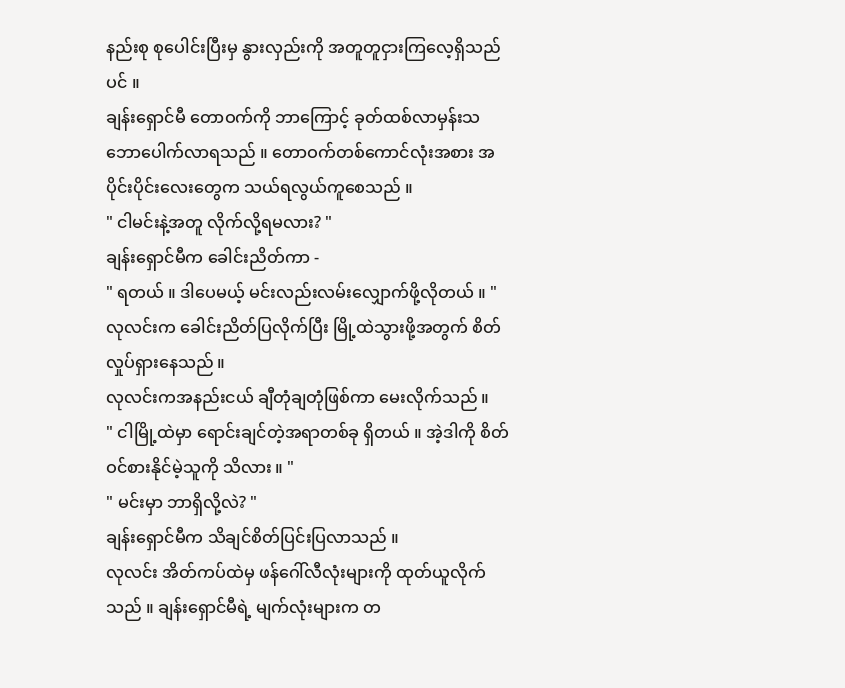နည်းစု စုပေါင်းပြီးမှ နွားလှည်းကို အတူတူငှားကြလေ့ရှိသည်ပင် ။
ချန်းရှောင်မီ တောဝက်ကို ဘာကြောင့် ခုတ်ထစ်လာမှန်းသဘောပေါက်လာရသည် ။ တောဝက်တစ်ကောင်လုံးအစား အပိုင်းပိုင်းလေးတွေက သယ်ရလွယ်ကူစေသည် ။
" ငါမင်းနဲ့အတူ လိုက်လို့ရမလား? "
ချန်းရှောင်မီက ခေါင်းညိတ်ကာ -
" ရတယ် ။ ဒါပေမယ့် မင်းလည်းလမ်းလျှောက်ဖို့လိုတယ် ။ "
လုလင်းက ခေါင်းညိတ်ပြလိုက်ပြီး မြို့ထဲသွားဖို့အတွက် စိတ်လှုပ်ရှားနေသည် ။
လုလင်းကအနည်းငယ် ချီတုံချတုံဖြစ်ကာ မေးလိုက်သည် ။
" ငါမြို့ထဲမှာ ရောင်းချင်တဲ့အရာတစ်ခု ရှိတယ် ။ အဲ့ဒါကို စိတ်ဝင်စားနိုင်မဲ့သူကို သိလား ။ "
" မင်းမှာ ဘာရှိလို့လဲ? "
ချန်းရှောင်မီက သိချင်စိတ်ပြင်းပြလာသည် ။
လုလင်း အိတ်ကပ်ထဲမှ ဖန်ဂေါ်လီလုံးများကို ထုတ်ယူလိုက်သည် ။ ချန်းရှောင်မီရဲ့ မျက်လုံးများက တ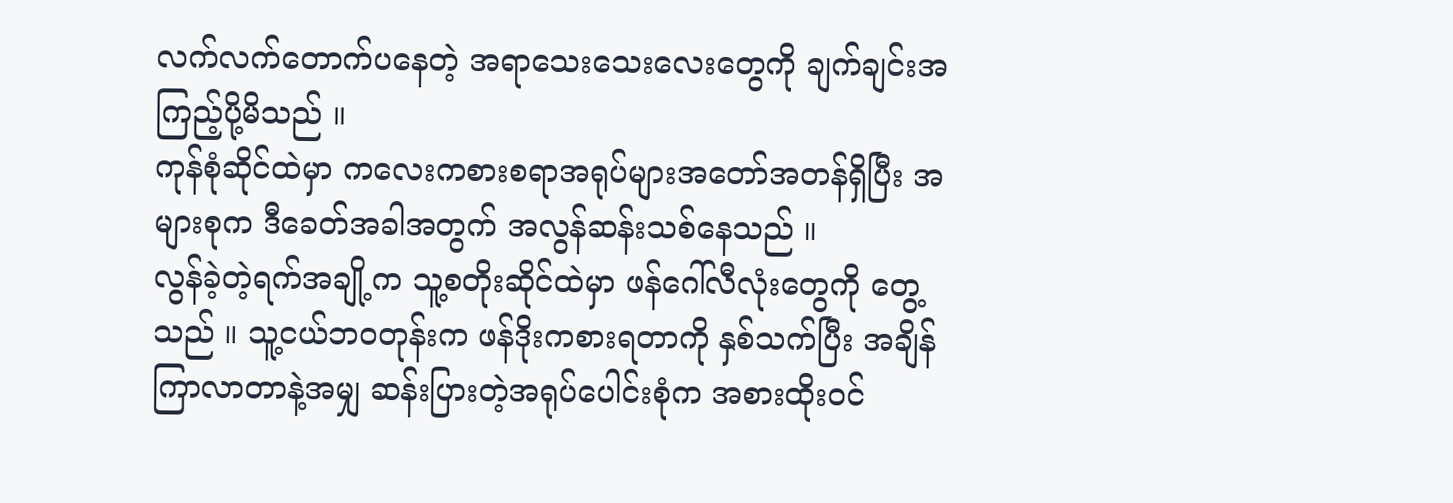လက်လက်တောက်ပနေတဲ့ အရာသေးသေးလေးတွေကို ချက်ချင်းအကြည့်ပို့မိသည် ။
ကုန်စုံဆိုင်ထဲမှာ ကလေးကစားစရာအရုပ်များအတော်အတန်ရှိပြီး အများစုက ဒီခေတ်အခါအတွက် အလွန်ဆန်းသစ်နေသည် ။
လွန်ခဲ့တဲ့ရက်အချို့က သူ့စတိုးဆိုင်ထဲမှာ ဖန်ဂေါ်လီလုံးတွေကို တွေ့သည် ။ သူ့ငယ်ဘဝတုန်းက ဖန်ဒိုးကစားရတာကို နှစ်သက်ပြီး အချိန်ကြာလာတာနဲ့အမျှ ဆန်းပြားတဲ့အရုပ်ပေါင်းစုံက အစားထိုးဝင်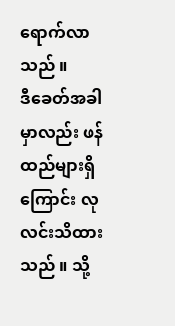ရောက်လာသည် ။
ဒီခေတ်အခါမှာလည်း ဖန်ထည်များရှိကြောင်း လုလင်းသိထားသည် ။ သို့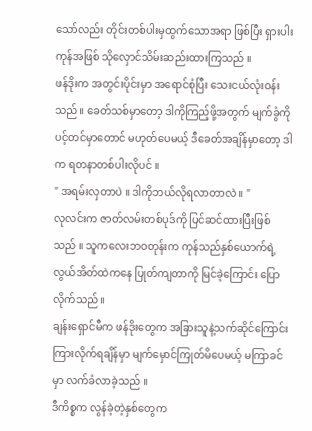သော်လည်း တိုင်းတစ်ပါးမှထွက်သောအရာ ဖြစ်ပြီး ရှားပါးကုန်အဖြစ် သိုလှောင်သိမ်းဆည်းထားကြသည် ။
ဖန်ဒိုးက အတွင်းပိုင်းမှာ အရောင်စုံပြီး သေးငယ်လုံးဝန်းသည်။ ခေတ်သစ်မှာတော့ ဒါကိုကြည့်ဖို့အတွက် မျက်ခွံကို ပင့်တင်မှာတောင် မဟုတ်ပေမယ့် ဒီခေတ်အချိန်မှာတော့ ဒါက ရတနာတစ်ပါးလိုပင် ။
" အရမ်းလှတာပဲ ။ ဒါကိုဘယ်လိုရလာတာလဲ ။ "
လုလင်းက ဇာတ်လမ်းတစ်ပုဒ်ကို ပြင်ဆင်ထားပြီးဖြစ်သည် ။ သူကလေးဘဝတုန်းက ကုန်သည်နှစ်ယောက်ရဲ့ လွယ်အိတ်ထဲကနေ ပြုတ်ကျတာကို မြင်ခဲ့ကြောင်း ပြောလိုက်သည် ။
ချန်းရှောင်မီက ဖန်ဒိုးတွေက အခြားသူနဲ့သက်ဆိုင်ကြောင်း ကြားလိုက်ရချိန်မှာ မျက်မှောင်ကြုတ်မိပေမယ့် မကြာခင်မှာ လက်ခံလာခဲ့သည် ။
ဒီကိစ္စက လွန်ခဲ့တဲ့နှစ်တွေက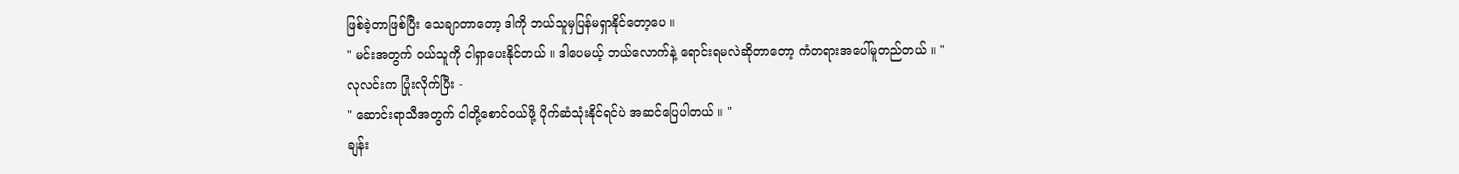ဖြစ်ခဲ့တာဖြစ်ပြီး သေချာတာတော့ ဒါကို ဘယ်သူမှပြန်မရှာနိုင်တော့ပေ ။
" မင်းအတွက် ဝယ်သူကို ငါရှာပေးနိုင်တယ် ။ ဒါပေမယ့် ဘယ်လောက်နဲ့ ရောင်းရမလဲဆိုတာတော့ ကံတရားအပေါ်မူတည်တယ် ။ "
လုလင်းက ပြုံးလိုက်ပြီး -
" ဆောင်းရာသီအတွက် ငါတို့စောင်ဝယ်ဖို့ ပိုက်ဆံသုံးနိုင်ရင်ပဲ အဆင်ပြေပါတယ် ။ "
ချန်း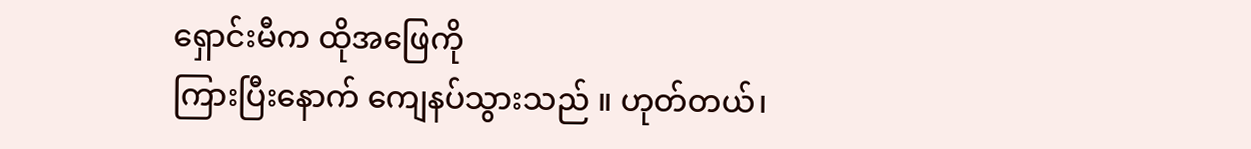ရှောင်းမီက ထိုအဖြေကို
ကြားပြီးနောက် ကျေနပ်သွားသည် ။ ဟုတ်တယ်၊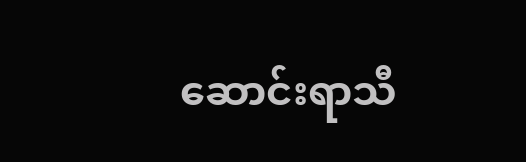ဆောင်းရာသီ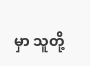မှာ သူတို့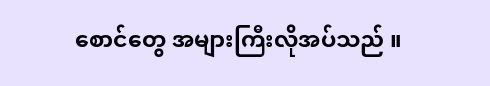စောင်တွေ အများကြီးလိုအပ်သည် ။